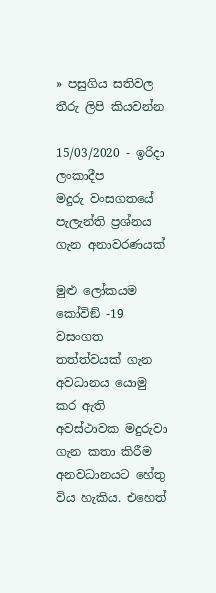» පසුගිය සතිවල තීරු ලිපි කියවන්න

15/03/2020 - ඉරිදා ලංකාදීප
මදුරු වංසගතයේ පැලැන්ති ප්‍රශ්නය ගැන අනාවරණයක්

මුළු ලෝකයම කෝවිඞ් -19 වසංගත තත්ත්වයක් ගැන අවධානය යොමු කර ඇති අවස්ථාවක මදුරුවා ගැන කතා කිරීම අනවධානයට හේතු විය හැකිය. එහෙත්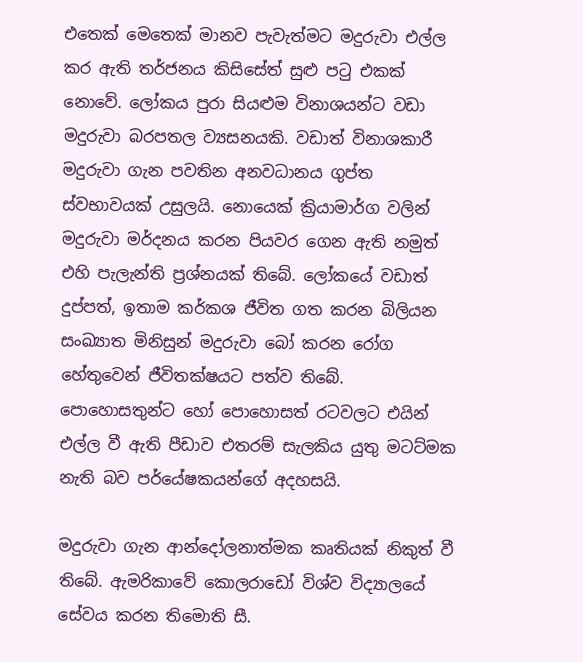එතෙක් මෙතෙක් මානව පැවැත්මට මදුරුවා එල්ල කර ඇති තර්ජනය කිසිසේත් සුළු පටු එකක් නොවේ. ලෝකය පුරා සියළුම විනාශයන්ට වඩා මදුරුවා බරපතල ව්‍යසනයකි. වඩාත් විනාශකාරී මදුරුවා ගැන පවතින අනවධානය ගුප්ත ස්වභාවයක් උසුලයි. නොයෙක් ක්‍රියාමාර්ග වලින් මදුරුවා මර්දනය කරන පියවර ගෙන ඇති නමුත් එහි පැලැන්ති ප්‍රශ්නයක් තිබේ. ලෝකයේ වඩාත් දුප්පත්, ඉතාම කර්කශ ජීවිත ගත කරන බිලියන සංඛ්‍යාත මිනිසුන් මදුරුවා බෝ කරන රෝග හේතුවෙන් ජීවිතක්ෂයට පත්ව තිබේ. පොහොසතුන්ට හෝ පොහොසත් රටවලට එයින් එල්ල වී ඇති පීඩාව එතරම් සැලකිය යුතු මටට්මක නැති බව පර්යේෂකයන්ගේ අදහසයි.

මදුරුවා ගැන ආන්දෝලනාත්මක කෘතියක් නිකුත් වී තිබේ. ඇමරිකාවේ කොලරාඩෝ විශ්ව විද්‍යාලයේ සේවය කරන තිමොති සී.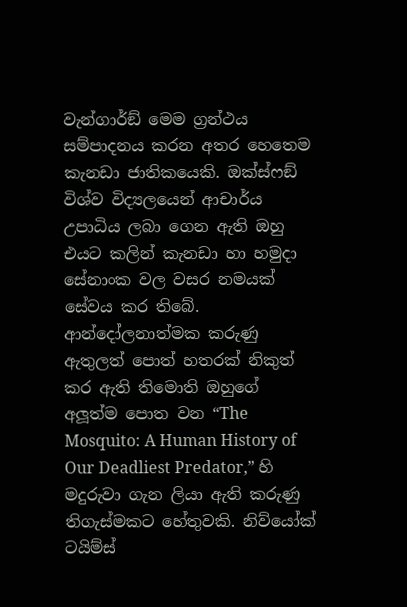වැන්ගාර්ඞ් මෙම ග්‍රන්ථය සම්පාදනය කරන අතර හෙතෙම කැනඩා ජාතිකයෙකි. ඔක්ස්ෆඞ් විශ්ව විද්‍යලයෙන් ආචාර්ය උපාධිය ලබා ගෙන ඇති ඔහු එයට කලින් කැනඩා හා හමුදා සේනාංක වල වසර නමයක් සේවය කර තිබේ. ආන්දෝලනාත්මක කරුණු ඇතුලත් පොත් හතරක් නිකුත් කර ඇති තිමොති ඔහුගේ අලූත්ම පොත වන “The Mosquito: A Human History of Our Deadliest Predator,” හි මදුරුවා ගැන ලියා ඇති කරුණු තිගැස්මකට හේතුවකි. නිව්යෝක් ටයිම්ස්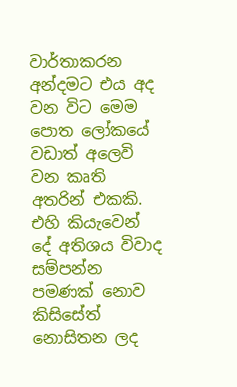වාර්තාකරන අන්දමට එය අද වන විට මෙම පොත ලෝකයේ වඩාත් අලෙවි වන කෘති අතරින් එකකි. එහි කියැවෙන් දේ අතිශය විවාද සම්පන්න පමණක් නොව කිසිසේත් නොසිතන ලද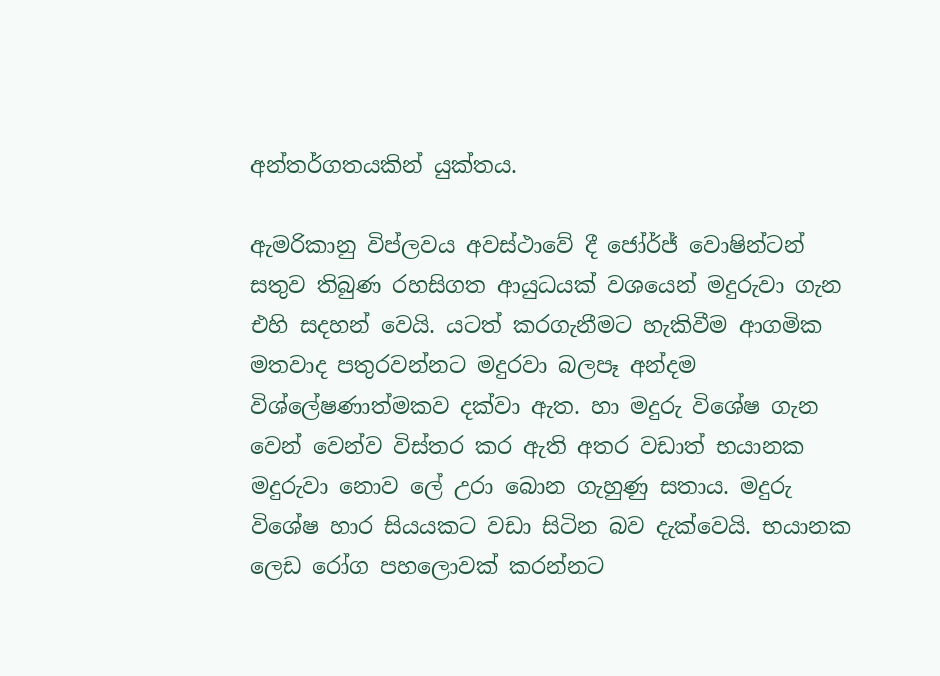අන්තර්ගතයකින් යුක්තය.

ඇමරිකානු විප්ලවය අවස්ථාවේ දී ජෝර්ජ් වොෂින්ටන් සතුව තිබුණ රහසිගත ආයුධයක් වශයෙන් මදුරුවා ගැන එහි සදහන් වෙයි. යටත් කරගැනීමට හැකිවීම ආගමික මතවාද පතුරවන්නට මදුරවා බලපෑ අන්දම විශ්ලේෂණාත්මකව දක්වා ඇත. හා මදුරු විශේෂ ගැන වෙන් වෙන්ව විස්තර කර ඇති අතර වඩාත් භයානක මදුරුවා නොව ලේ උරා බොන ගැහුණු සතාය. මදුරු විශේෂ හාර සියයකට වඩා සිටින බව දැක්වෙයි. භයානක ලෙඩ රෝග පහලොවක් කරන්නට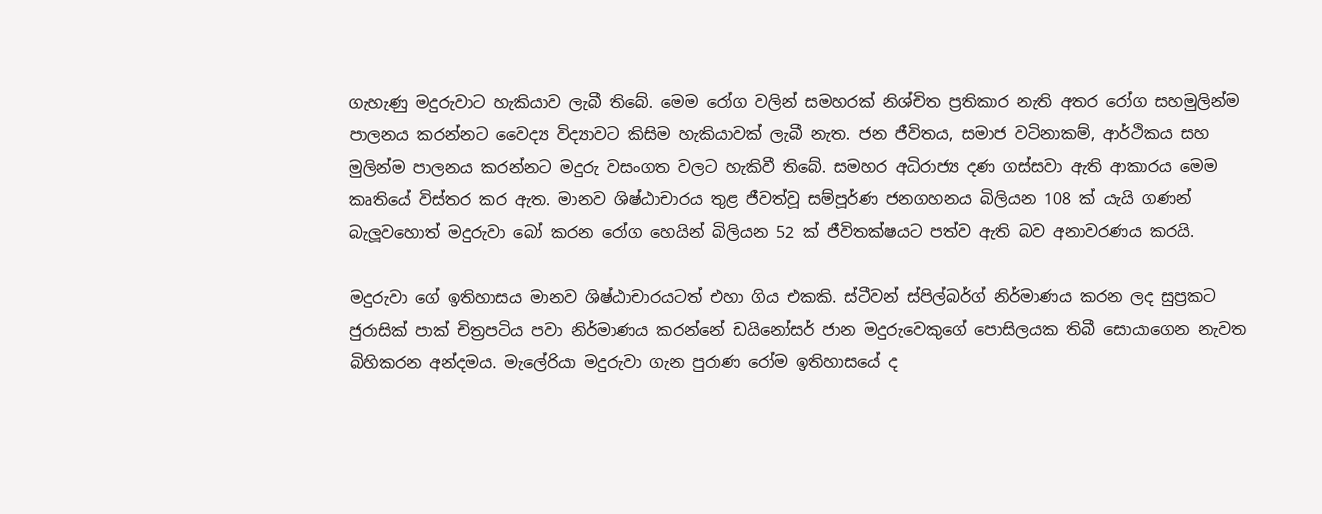ගැහැණු මදුරුවාට හැකියාව ලැබී තිබේ. මෙම රෝග වලින් සමහරක් නිශ්චිත ප්‍රතිකාර නැති අතර රෝග සහමුලින්ම පාලනය කරන්නට වෛද්‍ය විද්‍යාවට කිසිම හැකියාවක් ලැබී නැත. ජන ජීවිතය, සමාජ වටිනාකම්, ආර්ථිකය සහ මුලින්ම පාලනය කරන්නට මදුරු වසංගත වලට හැකිවී තිබේ. සමහර අධිරාජ්‍ය දණ ගස්සවා ඇති ආකාරය මෙම කෘතියේ විස්තර කර ඇත. මානව ශිෂ්ඨාචාරය තුළ ජීවත්වූ සම්පූර්ණ ජනගහනය බිලියන 108 ක් යැයි ගණන් බැලූවහොත් මදුරුවා බෝ කරන රෝග හෙයින් බිලියන 52 ක් ජීවිතක්ෂයට පත්ව ඇති බව අනාවරණය කරයි.

මදුරුවා ගේ ඉතිහාසය මානව ශිෂ්ඨාචාරයටත් එහා ගිය එකකි. ස්ටීවන් ස්පිල්බර්ග් නිර්මාණය කරන ලද සුප්‍රකට ජුරාසික් පාක් චිත්‍රපටිය පවා නිර්මාණය කරන්නේ ඩයිනෝසර් ජාන මදුරුවෙකුගේ පොසිලයක තිබී සොයාගෙන නැවත බිහිකරන අන්දමය. මැලේරියා මදුරුවා ගැන පුරාණ රෝම ඉතිහාසයේ ද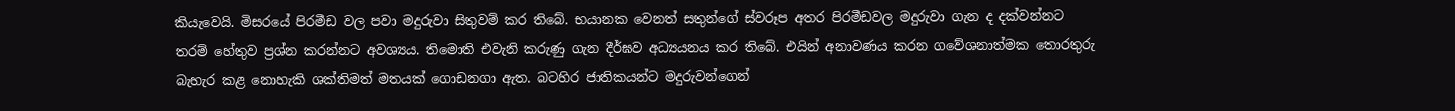කියැවෙයි. මිසරයේ පිරමීඩ වල පවා මදුරුවා සිතුවම් කර තිබේ. භයානක වෙනත් සතුන්ගේ ස්වරූප අතර පිරමීඩවල මදුරුවා ගැන ද දක්වන්නට තරම් හේතුව ප්‍රශ්න කරන්නට අවශ්‍යය. තිමොති එවැනි කරුණු ගැන දීර්ඝව අධ්‍යයනය කර තිබේ. එයින් අනාවණය කරන ගවේශනාත්මක තොරතුරු බැහැර කළ නොහැකි ශක්තිමත් මතයක් ගොඩනගා ඇත. බටහිර ජාතිකයන්ට මදුරුවන්ගෙන්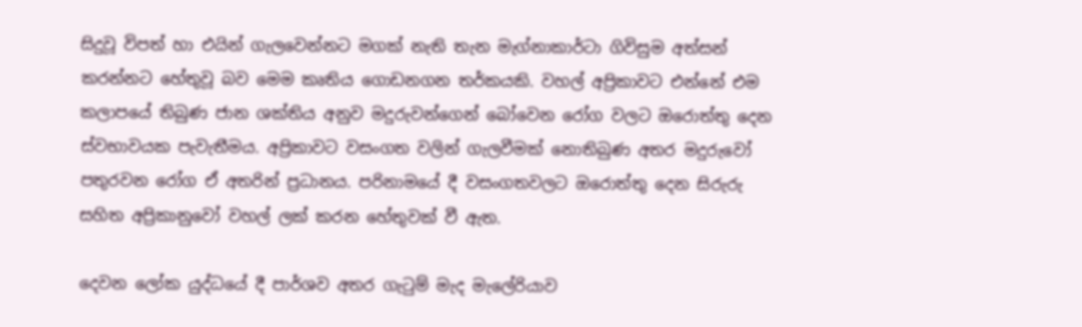සිදුවූ විපත් හා එයින් ගැලවෙන්නට මගක් නැති තැන මැග්නාකාර්ටා ගිවිසුම අත්සන් කරන්නට හේතුවූ බව මෙම කෘතිය ගොඩනගන තර්කයකි. වහල් අප්‍රිකාවට එන්නේ එම කලාපයේ තිබුණ ජාන ශක්තිය අනුව මදුරුවන්ගෙන් බෝවෙන රෝග වලට ඔරොත්තු දෙන ස්වභාවයක පැවැතීමය. අප්‍රිකාවට වසංගත වලින් ගැලවීමක් නොතිබුණ අතර මදුරුවෝ පතුරවන රෝග ඒ අතරින් ප්‍රධානය. පරිනාමයේ දී වසංගතවලට ඔරොත්තු දෙන සිරුරු සහිත අප්‍රිකානුවෝ වහල් ලක් කරන හේතුවක් වී ඇත.

දෙවන ලෝක යුද්ධයේ දී පාර්ශව අතර ගැටුම් මැද මැලේරියාව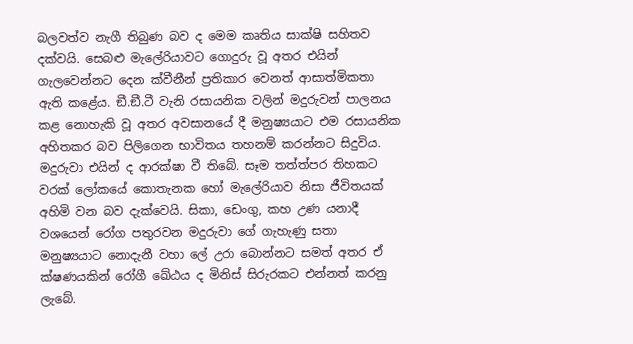බලවත්ව නැගී තිබුණ බව ද මෙම කෘතිය සාක්ෂි සහිතව දක්වයි. සෙබළු මැලේරියාවට ගොදුරු වූ අතර එයින් ගැලවෙන්නට දෙන ක්වීනීන් ප්‍රතිකාර වෙනත් ආසාත්මිකතා ඇති කළේය. ඞී.ඞී.ටී වැනි රසායනික වලින් මදුරුවන් පාලනය කළ නොහැකි වූ අතර අවසානයේ දී මනුෂ්‍යයාට එම රසායනික අහිතකර බව පිලිගෙන භාවිතය තහනම් කරන්නට සිදුවිය. මදුරුවා එයින් ද ආරක්ෂා වී තිබේ. සෑම තත්ත්පර තිහකට වරක් ලෝකයේ කොතැනක හෝ මැලේරියාව නිසා ජීවිතයක් අහිමි වන බව දැක්වෙයි. සිකා, ඩෙංගු, කහ උණ යනාදී වශයෙන් රෝග පතුරවන මදුරුවා ගේ ගැහැණු සතා මනුෂ්‍යයාට නොදැනී වහා ලේ උරා බොන්නට සමත් අතර ඒ ක්ෂණයකින් රෝගී ඛේඨය ද මිනිස් සිරුරකට එන්නත් කරනු ලැබේ.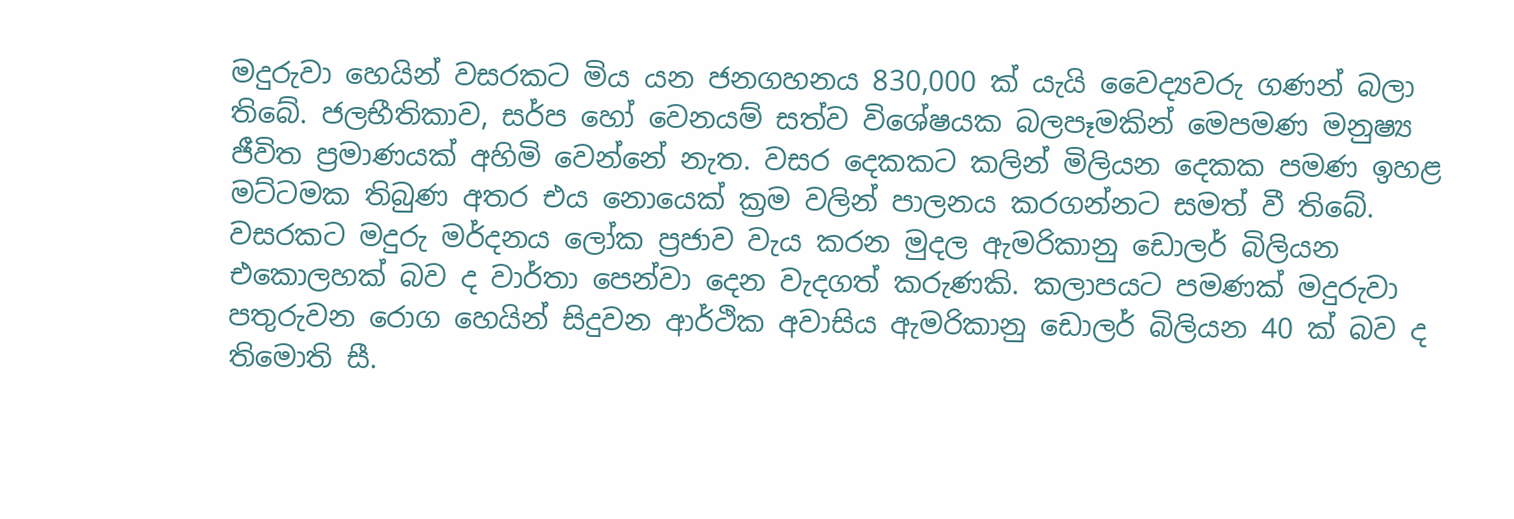මදුරුවා හෙයින් වසරකට මිය යන ජනගහනය 830,000 ක් යැයි වෛද්‍යවරු ගණන් බලා තිබේ. ජලභීතිකාව, සර්ප හෝ වෙනයම් සත්ව විශේෂයක බලපෑමකින් මෙපමණ මනුෂ්‍ය ජීවිත ප්‍රමාණයක් අහිමි වෙන්නේ නැත. වසර දෙකකට කලින් මිලියන දෙකක පමණ ඉහළ මට්ටමක තිබුණ අතර එය නොයෙක් ක්‍රම වලින් පාලනය කරගන්නට සමත් වී තිබේ. වසරකට මදුරු මර්දනය ලෝක ප්‍රජාව වැය කරන මුදල ඇමරිකානු ඩොලර් බිලියන එකොලහක් බව ද වාර්තා පෙන්වා දෙන වැදගත් කරුණකි. කලාපයට පමණක් මදුරුවා පතුරුවන රොග හෙයින් සිදුවන ආර්ථික අවාසිය ඇමරිකානු ඩොලර් බිලියන 40 ක් බව ද තිමොති සී.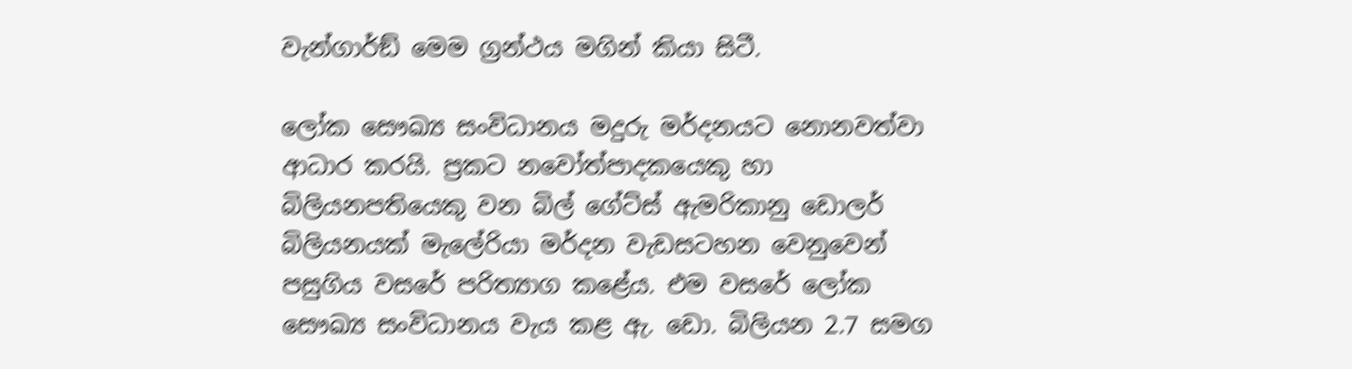වැන්ගාර්ඞ් මෙම ග්‍රන්ථය මගින් කියා සිටී.

ලෝක සෞඛ්‍ය සංවිධානය මදුරු මර්දනයට නොනවත්වා ආධාර කරයි. ප්‍රකට නවෝත්පාදකයෙකු හා බිලියනපතියෙකු වන බිල් ගේට්ස් ඇමරිකානු ඩොලර් බිලියනයක් මැලේරියා මර්දන වැඩසටහන වෙනුවෙන් පසුගිය වසරේ පරිත්‍යාග කළේය. එම වසරේ ලෝක සෞඛ්‍ය සංවිධානය වැය කළ ඇ. ඩො. බිලියන 2.7 සමග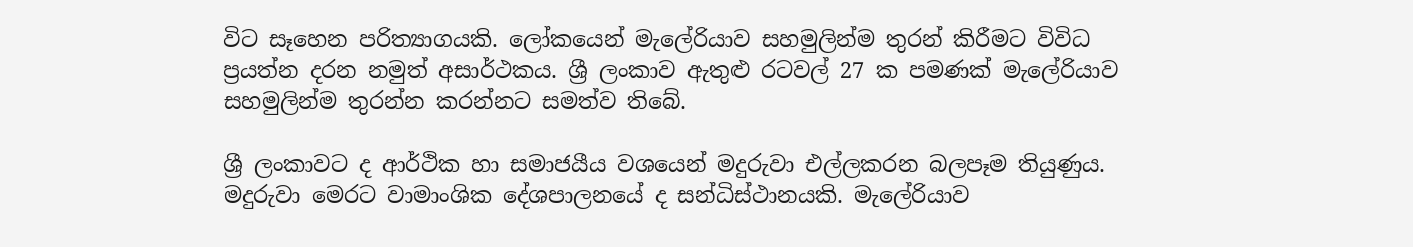විට සෑහෙන පරිත්‍යාගයකි. ලෝකයෙන් මැලේරියාව සහමුලින්ම තුරන් කිරීමට විවිධ ප්‍රයත්න දරන නමුත් අසාර්ථකය. ශ්‍රී ලංකාව ඇතුළු රටවල් 27 ක පමණක් මැලේරියාව සහමුලින්ම තුරන්න කරන්නට සමත්ව තිබේ.

ශ්‍රී ලංකාවට ද ආර්ථික හා සමාජයීය වශයෙන් මදුරුවා එල්ලකරන බලපෑම තියුණුය. මදුරුවා මෙරට වාමාංශික දේශපාලනයේ ද සන්ධිස්ථානයකි. මැලේරියාව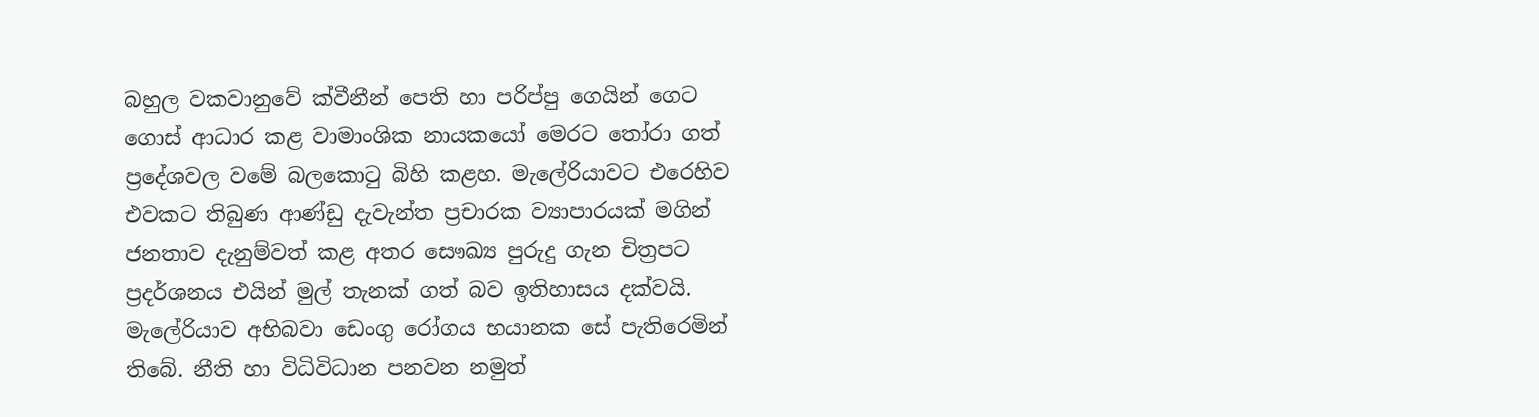බහුල වකවානුවේ ක්වීනීන් පෙති හා පරිප්පු ගෙයින් ගෙට ගොස් ආධාර කළ වාමාංශික නායකයෝ මෙරට තෝරා ගත් ප්‍රදේශවල වමේ බලකොටු බිහි කළහ. මැලේරියාවට එරෙහිව එවකට තිබුණ ආණ්ඩු දැවැන්ත ප්‍රචාරක ව්‍යාපාරයක් මගින් ජනතාව දැනුම්වත් කළ අතර සෞඛ්‍ය පුරුදු ගැන චිත්‍රපට ප්‍රදර්ශනය එයින් මුල් තැනක් ගත් බව ඉතිහාසය දක්වයි. මැලේරියාව අභිබවා ඩෙංගු රෝගය භයානක සේ පැතිරෙමින් තිබේ. නීති හා විධිවිධාන පනවන නමුත්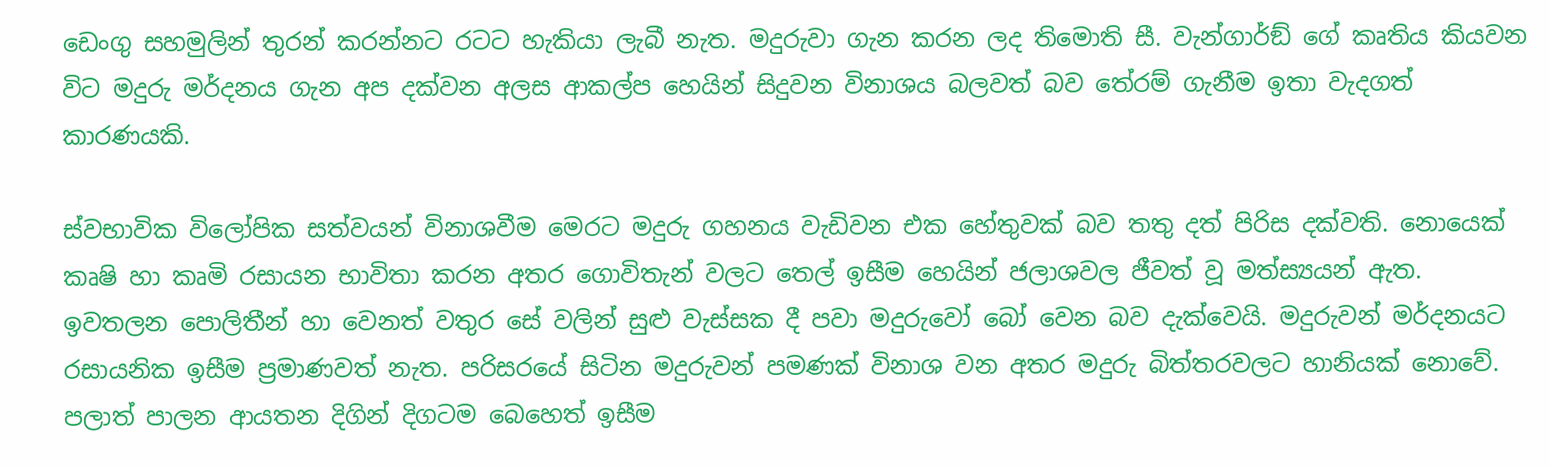ඩෙංගු සහමුලින් තුරන් කරන්නට රටට හැකියා ලැබී නැත. මදුරුවා ගැන කරන ලද තිමොති සී. වැන්ගාර්ඞ් ගේ කෘතිය කියවන විට මදුරු මර්දනය ගැන අප දක්වන අලස ආකල්ප හෙයින් සිදුවන විනාශය බලවත් බව තේරම් ගැනීම ඉතා වැදගත් කාරණයකි.

ස්වභාවික විලෝපික සත්වයන් විනාශවීම මෙරට මදුරු ගහනය වැඩිවන එක හේතුවක් බව තතු දත් පිරිස දක්වති. නොයෙක් කෘෂි හා කෘමි රසායන භාවිතා කරන අතර ගොවිතැන් වලට තෙල් ඉසීම හෙයින් ජලාශවල ජීවත් වූ මත්ස්‍යයන් ඇත. ඉවතලන පොලිතීන් හා වෙනත් වතුර සේ වලින් සුළු වැස්සක දී පවා මදුරුවෝ බෝ වෙන බව දැක්වෙයි. මදුරුවන් මර්දනයට රසායනික ඉසීම ප්‍රමාණවත් නැත. පරිසරයේ සිටින මදුරුවන් පමණක් විනාශ වන අතර මදුරු බිත්තරවලට හානියක් නොවේ. පලාත් පාලන ආයතන දිගින් දිගටම බෙහෙත් ඉසීම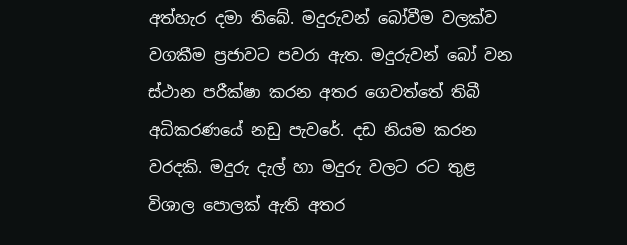අත්හැර දමා තිබේ. මදුරුවන් බෝවීම වලක්ව වගකීම ප්‍රජාවට පවරා ඇත. මදුරුවන් බෝ වන ස්ථාන පරීක්ෂා කරන අතර ගෙවත්තේ තිබී අධිකරණයේ නඩු පැවරේ. දඩ නියම කරන වරදකි. මදුරු දැල් හා මදුරු වලට රට තුළ විශාල පොලක් ඇති අතර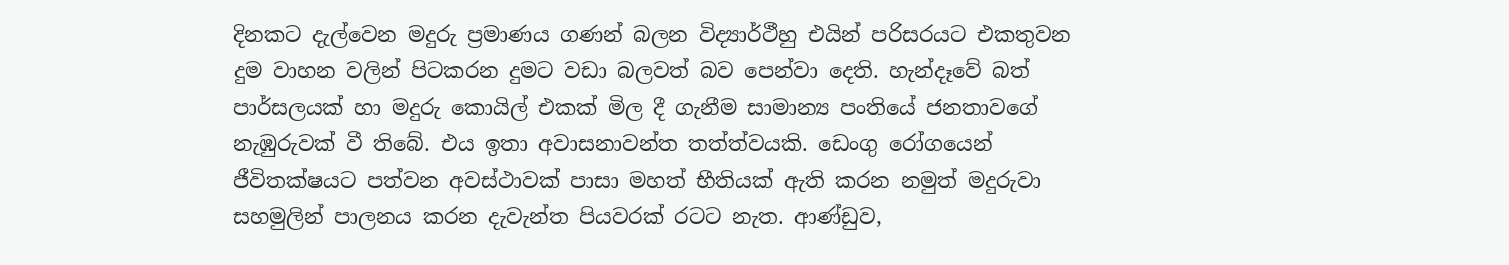දිනකට දැල්වෙන මදුරු ප්‍රමාණය ගණන් බලන විද්‍යාර්ථීහු එයින් පරිසරයට එකතුවන දුම වාහන වලින් පිටකරන දුමට වඩා බලවත් බව පෙන්වා දෙති. හැන්දෑවේ බත් පාර්සලයක් හා මදුරු කොයිල් එකක් මිල දී ගැනීම සාමාන්‍ය පංතියේ ජනතාවගේ නැඹුරුවක් වී තිබේ. එය ඉතා අවාසනාවන්ත තත්ත්වයකි. ඩෙංගු රෝගයෙන් ජීවිතක්ෂයට පත්වන අවස්ථාවක් පාසා මහත් භීතියක් ඇති කරන නමුත් මදුරුවා සහමුලින් පාලනය කරන දැවැන්ත පියවරක් රටට නැත. ආණ්ඩුව,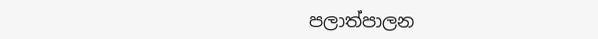පලාත්පාලන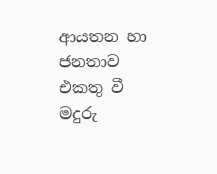ආයතන හා ජනතාව එකතු වී මදුරු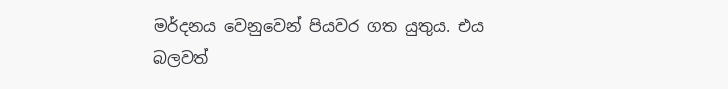මර්දනය වෙනුවෙන් පියවර ගත යුතුය. එය බලවත්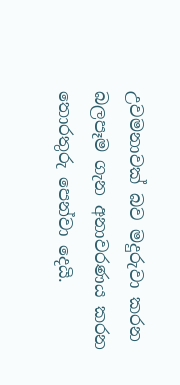උවමනාවක් බව මදුරුවා කරන බලපෑම ගැන අනාවරණය කරන තොරතුරු පෙන්වා දෙයි.